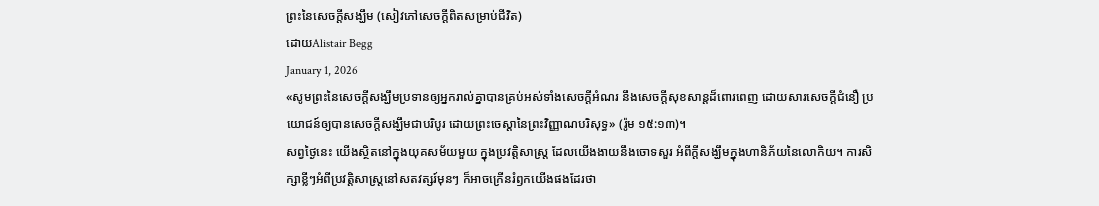ព្រះនៃសេចក្តីសង្ឃឹម (សៀវភៅសេចក្ដីពិតសម្រាប់ជីវិត)
ដោយAlistair Begg
January 1, 2026
«សូមព្រះនៃសេចក្ដីសង្ឃឹមប្រទានឲ្យអ្នករាល់គ្នាបានគ្រប់អស់ទាំងសេចក្ដីអំណរ នឹងសេចក្ដីសុខសាន្តដ៏ពោរពេញ ដោយសារសេចក្ដីជំនឿ ប្រយោជន៍ឲ្យបានសេចក្ដីសង្ឃឹមជាបរិបូរ ដោយព្រះចេស្ដានៃព្រះវិញ្ញាណបរិសុទ្ធ» (រ៉ូម ១៥:១៣)។
សព្វថ្ងៃនេះ យើងស្ថិតនៅក្នុងយុគសម័យមួយ ក្នុងប្រវត្តិសាស្ត្រ ដែលយើងងាយនឹងចោទសួរ អំពីក្តីសង្ឃឹមក្នុងហានិភ័យនៃលោកិយ។ ការសិក្សាខ្លីៗអំពីប្រវត្តិសាស្ត្រនៅសតវត្សរ៍មុនៗ ក៏អាចក្រើនរំឭកយើងផងដែរថា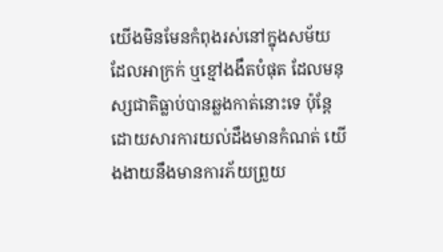យើងមិនមែនកំពុងរស់នៅក្នុងសម័យដែលអាក្រក់ ឬខ្មៅងងឹតបំផុត ដែលមនុស្សជាតិធ្លាប់បានឆ្លងកាត់នោះទេ ប៉ុន្តែ ដោយសារការយល់ដឹងមានកំណត់ យើងងាយនឹងមានការភ័យព្រួយ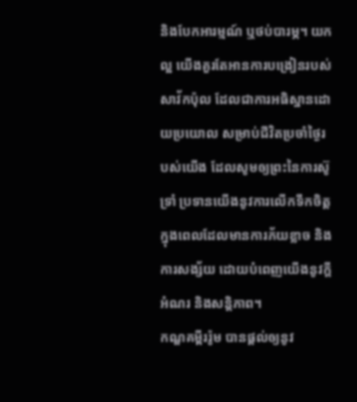និងបែកអារម្មណ៍ ឬថប់បារម្ភ។ យកល្អ យើងគួរតែអានការបង្រៀនរបស់សាវ័កប៉ុល ដែលជាការអធិស្ឋានដោយប្រយោល សម្រាប់ជីវិតប្រចាំថ្ងៃរបស់យើង ដែលសូមឲ្យព្រះនៃការស៊ូទ្រាំ ប្រទានយើងនូវការលើកទឹកចិត្ត ក្នុងពេលដែលមានការភ័យខ្លាច និងការសង្ស័យ ដោយបំពេញយើងនូវក្តីអំណរ និងសន្តិភាព។
កណ្ឌគម្ពីររ៉ូម បានផ្តល់ឲ្យនូវ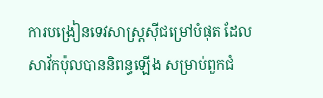ការបង្រៀនទេវសាស្រ្តស៊ីជម្រៅបំផុត ដែលសាវ័កប៉ុលបាននិពន្ធឡើង សម្រាប់ពួកជំ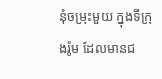នុំចម្រុះមួយ ក្នុងទីក្រុងរ៉ូម ដែលមានជ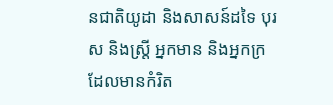នជាតិយូដា និងសាសន៍ដទៃ បុរស និងស្រ្តី អ្នកមាន និងអ្នកក្រ ដែលមានកំរិត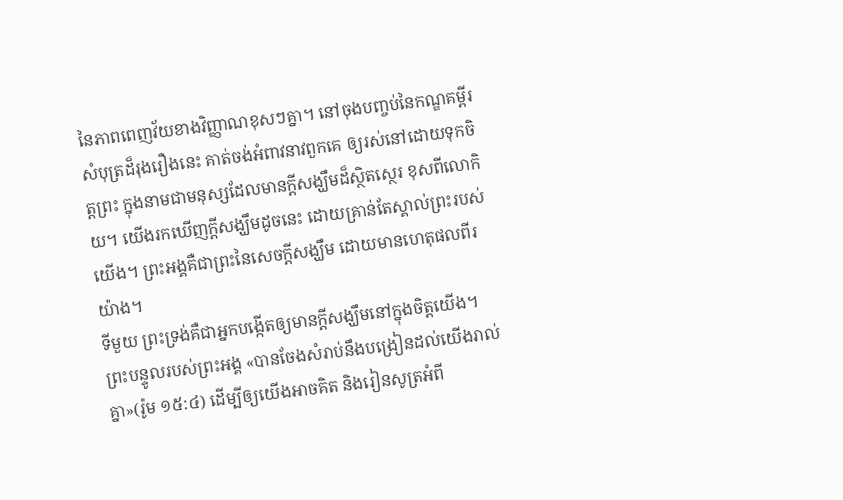នៃភាពពេញវ័យខាងវិញ្ញាណខុសៗគ្នា។ នៅចុងបញ្ចប់នៃកណ្ឌគម្ពីរសំបុត្រដ៏រុងរឿងនេះ គាត់ចង់អំពាវនាវពួកគេ ឲ្យរស់នៅដោយទុកចិត្តព្រះ ក្នុងនាមជាមនុស្សដែលមានក្តីសង្ឃឹមដ៏ស្ថិតស្ថេរ ខុសពីលោកិយ។ យើងរកឃើញក្តីសង្ឃឹមដូចនេះ ដោយគ្រាន់តែស្គាល់ព្រះរបស់យើង។ ព្រះអង្គគឺជាព្រះនៃសេចក្តីសង្ឃឹម ដោយមានហេតុផលពីរយ៉ាង។
ទីមួយ ព្រះទ្រង់គឺជាអ្នកបង្កើតឲ្យមានក្តីសង្ឃឹមនៅក្នុងចិត្តយើង។ ព្រះបន្ទូលរបស់ព្រះអង្គ «បានចែងសំរាប់នឹងបង្រៀនដល់យើងរាល់គ្នា»(រ៉ូម ១៥:៤) ដើម្បីឲ្យយើងអាចគិត និងរៀនសូត្រអំពី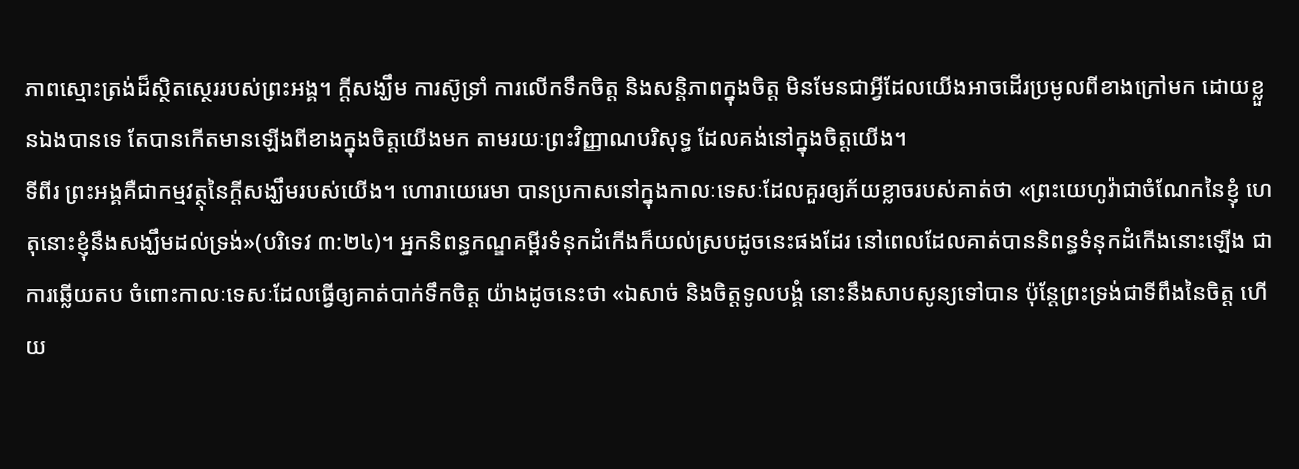ភាពស្មោះត្រង់ដ៏ស្ថិតស្ថេររបស់ព្រះអង្គ។ ក្តីសង្ឃឹម ការស៊ូទ្រាំ ការលើកទឹកចិត្ត និងសន្តិភាពក្នុងចិត្ត មិនមែនជាអ្វីដែលយើងអាចដើរប្រមូលពីខាងក្រៅមក ដោយខ្លួនឯងបានទេ តែបានកើតមានឡើងពីខាងក្នុងចិត្តយើងមក តាមរយៈព្រះវិញ្ញាណបរិសុទ្ធ ដែលគង់នៅក្នុងចិត្តយើង។
ទីពីរ ព្រះអង្គគឺជាកម្មវត្ថុនៃក្តីសង្ឃឹមរបស់យើង។ ហោរាយេរេមា បានប្រកាសនៅក្នុងកាលៈទេសៈដែលគួរឲ្យភ័យខ្លាចរបស់គាត់ថា «ព្រះយេហូវ៉ាជាចំណែកនៃខ្ញុំ ហេតុនោះខ្ញុំនឹងសង្ឃឹមដល់ទ្រង់»(បរិទេវ ៣:២៤)។ អ្នកនិពន្ធកណ្ឌគម្ពីរទំនុកដំកើងក៏យល់ស្របដូចនេះផងដែរ នៅពេលដែលគាត់បាននិពន្ធទំនុកដំកើងនោះឡើង ជាការឆ្លើយតប ចំពោះកាលៈទេសៈដែលធ្វើឲ្យគាត់បាក់ទឹកចិត្ត យ៉ាងដូចនេះថា «ឯសាច់ និងចិត្តទូលបង្គំ នោះនឹងសាបសូន្យទៅបាន ប៉ុន្តែព្រះទ្រង់ជាទីពឹងនៃចិត្ត ហើយ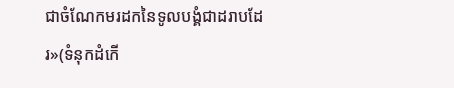ជាចំណែកមរដកនៃទូលបង្គំជាដរាបដែរ»(ទំនុកដំកើ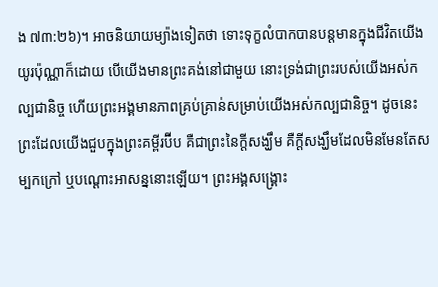ង ៧៣:២៦)។ អាចនិយាយម្យ៉ាងទៀតថា ទោះទុក្ខលំបាកបានបន្តមានក្នុងជីវិតយើងយូរប៉ុណ្ណាក៏ដោយ បើយើងមានព្រះគង់នៅជាមួយ នោះទ្រង់ជាព្រះរបស់យើងអស់កល្បជានិច្ច ហើយព្រះអង្គមានភាពគ្រប់គ្រាន់សម្រាប់យើងអស់កល្បជានិច្ច។ ដូចនេះ ព្រះដែលយើងជួបក្នុងព្រះគម្ពីរប៊ីប គឺជាព្រះនៃក្តីសង្ឃឹម គឺក្តីសង្ឃឹមដែលមិនមែនតែសម្បកក្រៅ ឬបណ្ដោះអាសន្ននោះឡើយ។ ព្រះអង្គសង្គ្រោះ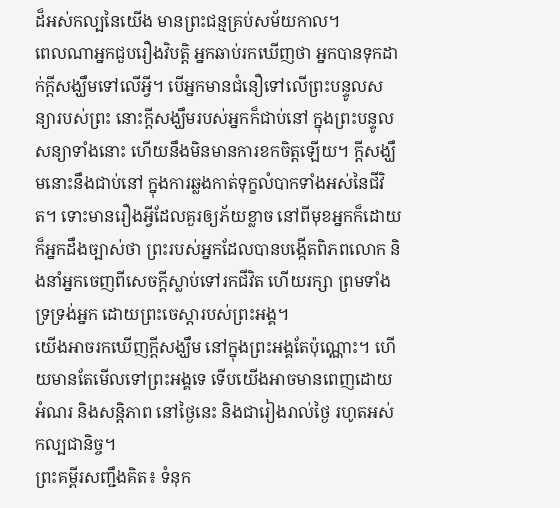ដ៏អស់កល្បនៃយើង មានព្រះជន្មគ្រប់សម័យកាល។
ពេលណាអ្នកជួបរឿងវិបត្តិ អ្នកឆាប់រកឃើញថា អ្នកបានទុកដាក់ក្តីសង្ឃឹមទៅលើអ្វី។ បើអ្នកមានជំនឿទៅលើព្រះបន្ទូលសន្យារបស់ព្រះ នោះក្តីសង្ឃឹមរបស់អ្នកក៏ជាប់នៅ ក្នុងព្រះបន្ទូលសន្យាទាំងនោះ ហើយនឹងមិនមានការខកចិត្តឡើយ។ ក្តីសង្ឃឹមនោះនឹងជាប់នៅ ក្នុងការឆ្លងកាត់ទុក្ខលំបាកទាំងអស់នៃជីវិត។ ទោះមានរឿងអ្វីដែលគួរឲ្យភ័យខ្លាច នៅពីមុខអ្នកក៏ដោយ ក៏អ្នកដឹងច្បាស់ថា ព្រះរបស់អ្នកដែលបានបង្កើតពិភពលោក និងនាំអ្នកចេញពីសេចក្តីស្លាប់ទៅរកជីវិត ហើយរក្សា ព្រមទាំងទ្រទ្រង់អ្នក ដោយព្រះចេស្តារបស់ព្រះអង្គ។
យើងអាចរកឃើញក្តីសង្ឃឹម នៅក្នុងព្រះអង្គតែប៉ុណ្ណោះ។ ហើយមានតែមើលទៅព្រះអង្គទេ ទើបយើងអាចមានពេញដោយអំណរ និងសន្តិភាព នៅថ្ងៃនេះ និងជារៀងរាល់ថ្ងៃ រហូតអស់កល្បជានិច្ច។
ព្រះគម្ពីរសញ្ជឹងគិត៖ ទំនុក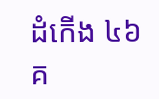ដំកើង ៤៦
គ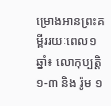ម្រោងអានព្រះគម្ពីររយៈពេល១ឆ្នាំ៖ លោកុប្បត្ដិ ១-៣ និង រ៉ូម ១